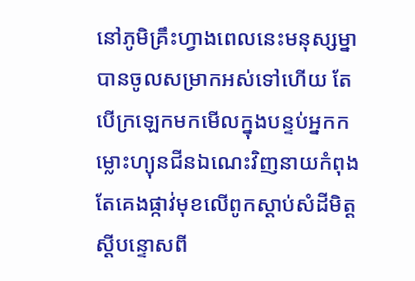នៅភូមិគ្រឹះហ្វាងពេលនេះមនុស្សម្នាបានចូលសម្រាកអស់ទៅហើយ តែបើក្រឡេកមកមើលក្នុងបន្ទប់អ្នកកម្លោះហ្យុនជីនឯណេះវិញនាយកំពុងតែគេងផ្កាវ់មុខលើពូកស្ដាប់សំដីមិត្តស្ដីបន្ទោសពី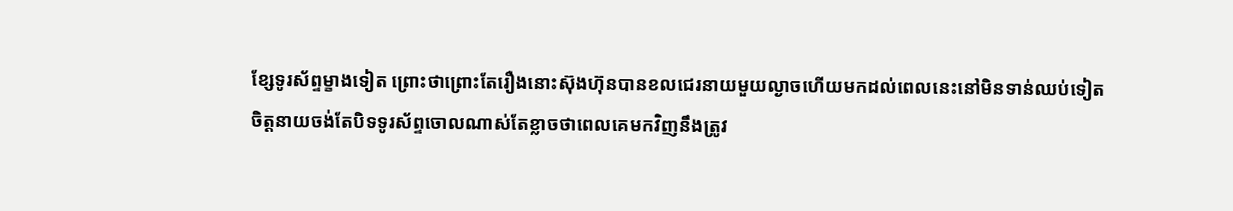ខ្សែទូរស័ព្ទម្ខាងទៀត ព្រោះថាព្រោះតែរឿងនោះស៊ុងហ៊ុនបានខលជេរនាយមួយល្ងាចហើយមកដល់ពេលនេះនៅមិនទាន់ឈប់ទៀត ចិត្តនាយចង់តែបិទទូរស័ព្ទចោលណាស់តែខ្លាចថាពេលគេមកវិញនឹងត្រូវ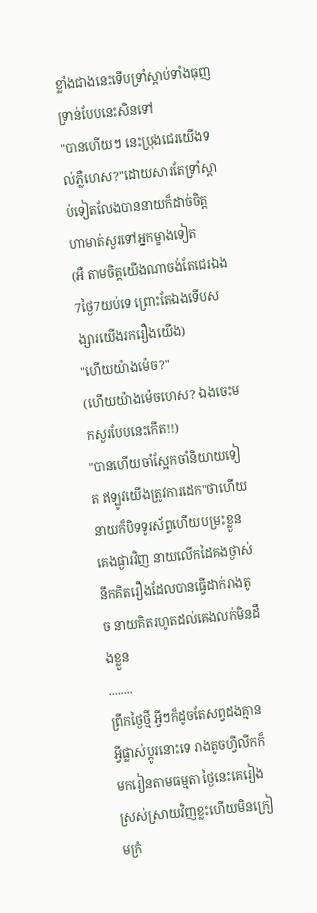ខ្លាំងជាងនេះទើបទ្រាំស្ដាប់ទាំងធុញទ្រាន់បែបនេះសិនទៅ
"បានហើយៗ នេះប្រុងជេរយើងទល់ភ្លឺហេស?"ដោយសារតែទ្រាំស្ដាប់ទៀតលែងបាននាយក៏ដាច់ចិត្តហាមាត់សួរទៅអ្នកម្ខាងទៀត
(អឺ តាមចិត្តយើងណាចង់តែជេរឯង7ថ្ងៃ7យប់ទេ ព្រោះតែឯងទើបសង្សារយើងរករឿងយើង)
"ហើយយ៉ាងម៉េច?"
(ហើយយ៉ាងម៉េចហេស? ឯងចេះមកសួរបែបនេះកើត!!)
"បានហើយចាំស្អែកចាំនិយាយទៀត ឥឡូវយើងត្រូវការដេក"ថាហើយនាយក៏បិទទូរស័ព្ទហើយបម្រះខ្លួនគេងផ្ងារវិញ នាយលើកដៃគងថ្ងាស់នឹកគិតរឿងដែលបានធ្វើដាក់រាងតូច នាយគិតរហូតដល់គេងលក់មិនដឹងខ្លួន
........
ព្រឹកថ្ងៃថ្មី អ្វីៗក៏ដូចតែសព្វដងគ្មានអ្វីផ្លាស់ប្ដូរនោះទេ រាងតូចហ្វីលីកក៏មករៀនតាមធម្មតា ថ្ងៃនេះគេរៀងស្រស់ស្រាយវិញខ្លះហើយមិនក្រៀមក្រំ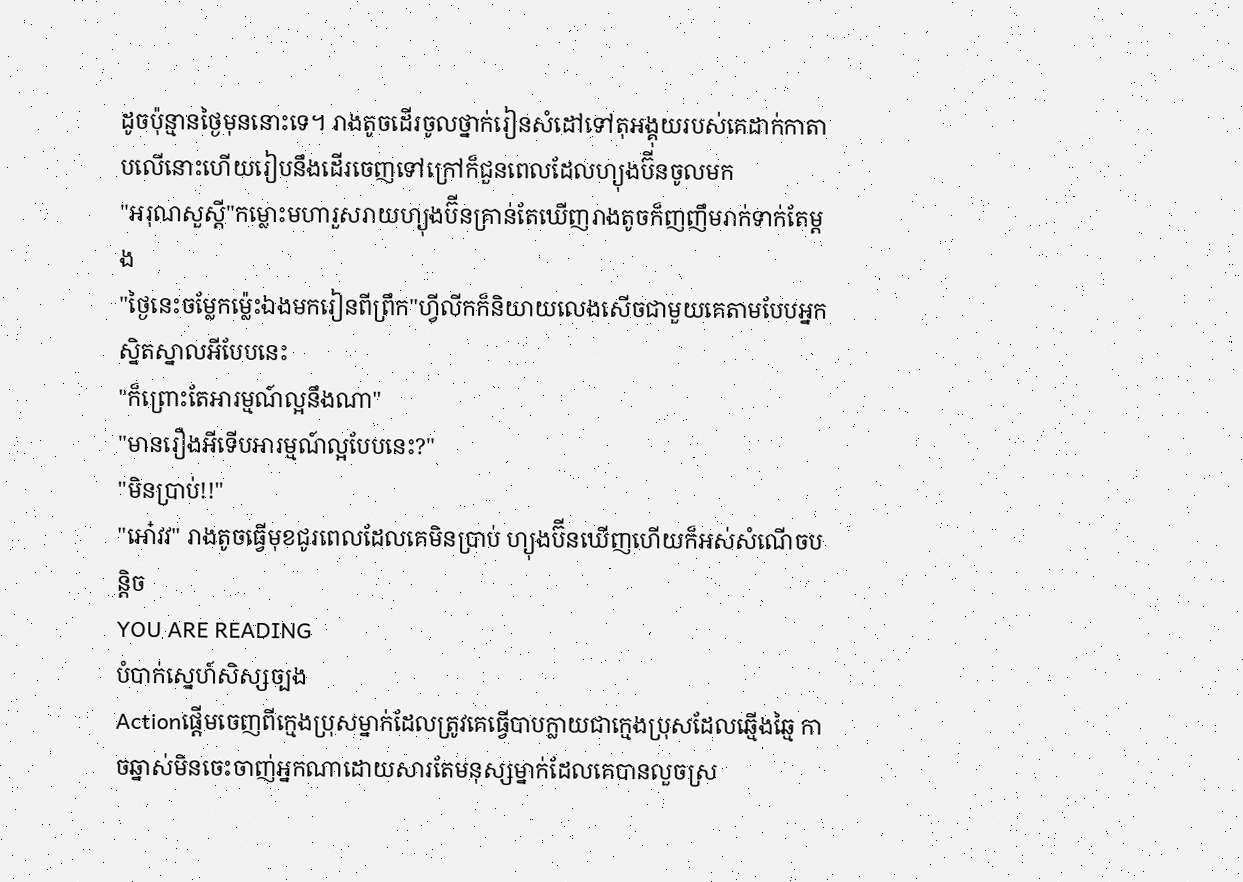ដូចប៉ុន្មានថ្ងៃមុននោះទេ។ រាងតូចដើរចូលថ្នាក់រៀនសំដៅទៅតុអង្គុយរបស់គេដាក់កាតាបលើនោះហើយរៀបនឹងដើរចេញទៅក្រៅក៏ជួនពេលដែលហ្យុងប៊ីនចូលមក
"អរុណសួស្តី"កម្លោះមហារួសរាយហ្យុងប៊ីនគ្រាន់តែឃើញរាងតូចក៏ញញឹមរាក់ទាក់តែម្ដង
"ថ្ងៃនេះចម្លែកម្ល៉េះឯងមករៀនពីព្រឹក"ហ្វីលីកក៏និយាយលេងសើចជាមួយគេតាមបែបអ្នកស្និតស្នាលអីបែបនេះ
"ក៏ព្រោះតែអារម្មណ៍ល្អនឹងណា"
"មានរឿងអីទើបអារម្មណ៍ល្អបែបនេះ?"
"មិនប្រាប់!!"
"អោ៎វវ" រាងតូចធ្វើមុខជូរពេលដែលគេមិនប្រាប់ ហ្យុងប៊ីនឃើញហើយក៏អស់សំណើចបន្តិច
YOU ARE READING
បំបាក់ស្នេហ៍សិស្សច្បង
Actionផ្ដើមចេញពីក្មេងប្រុសម្នាក់ដែលត្រូវគេធ្វើបាបក្លាយជាក្មេងប្រុសដែលឆ្មើងឆ្មៃ កាចឆ្នាស់មិនចេះចាញ់អ្នកណាដោយសារតែមនុស្សម្នាក់ដែលគេបានលួចស្រ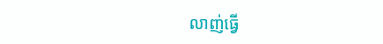លាញ់ធ្វើ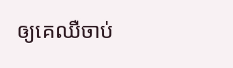ឲ្យគេឈឺចាប់